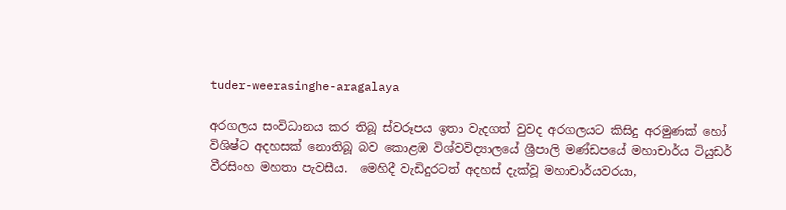tuder-weerasinghe-aragalaya

අරගලය සංවිධානය කර තිබූ ස්වරූපය ඉතා වැදගත් වුවද අරගලයට කිසිදු අරමුණක් හෝ විශිෂ්ට අදහසක් නොතිබූ බව කොළඹ විශ්වවිද්‍යාලයේ ශ්‍රීපාලි මණ්ඩපයේ මහාචාර්ය ටියුඩර් වීරසිංහ මහතා පැවසීය.  මෙහිදී වැඩිදුරටත් අදහස් දැක්වූ මහාචාර්යවරයා,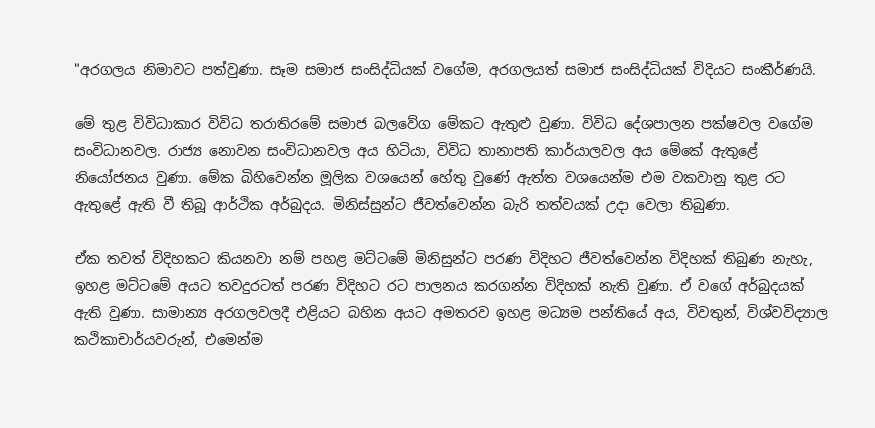"අරගලය නිමාවට පත්වුණා. සෑම සමාජ සංසිද්ධියක් වගේම, අරගලයත් සමාජ සංසිද්ධියක් විදියට සංකීර්ණයි.

මේ තුළ විවිධාකාර විවිධ තරාතිරමේ සමාජ බලවේග මේකට ඇතුළු වුණා. විවිධ දේශපාලන පක්ෂවල වගේම සංවිධානවල. රාජ්‍ය නොවන සංවිධානවල අය හිටියා, විවිධ තානාපති කාර්යාලවල අය මේකේ ඇතුළේ නියෝජනය වුණා. මේක බිහිවෙන්න මූලික වශයෙන් හේතු වුණේ ඇත්ත වශයෙන්ම එම වකවානු තුළ රට ඇතුළේ ඇති වී තිබූ ආර්ථික අර්බුදය. මිනිස්සුන්ට ජීවත්වෙන්න බැරි තත්වයක් උදා වෙලා තිබුණා.

ඒක තවත් විදිහකට කියනවා නම් පහළ මට්ටමේ මිනිසුන්ට පරණ විදිහට ජීවත්වෙන්න විදිහක් තිබුණ නැහැ, ඉහළ මට්ටමේ අයට තවදුරටත් පරණ විදිහට රට පාලනය කරගන්න විදිහක් නැති වුණා. ඒ වගේ අර්බුදයක් ඇති වුණා. සාමාන්‍ය අරගලවලදී එළියට බහින අයට අමතරව ඉහළ මධ්‍යම පන්තියේ අය, විවතුන්, විශ්වවිද්‍යාල කථිකාචාර්යවරුන්, එමෙන්ම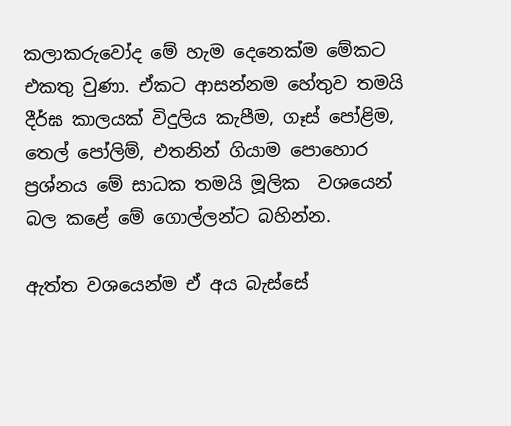කලාකරුවෝද මේ හැම දෙනෙක්ම මේකට එකතු වුණා. ඒකට ආසන්නම හේතුව තමයි දීර්ඝ කාලයක් විදුලිය කැපීම, ගෑස් පෝළිම, තෙල් පෝලිම්, එතනින් ගියාම පොහොර ප්‍රශ්නය මේ සාධක තමයි මූලික  වශයෙන් බල කළේ මේ ගොල්ලන්ට බහින්න.

ඇත්ත වශයෙන්ම ඒ අය බැස්සේ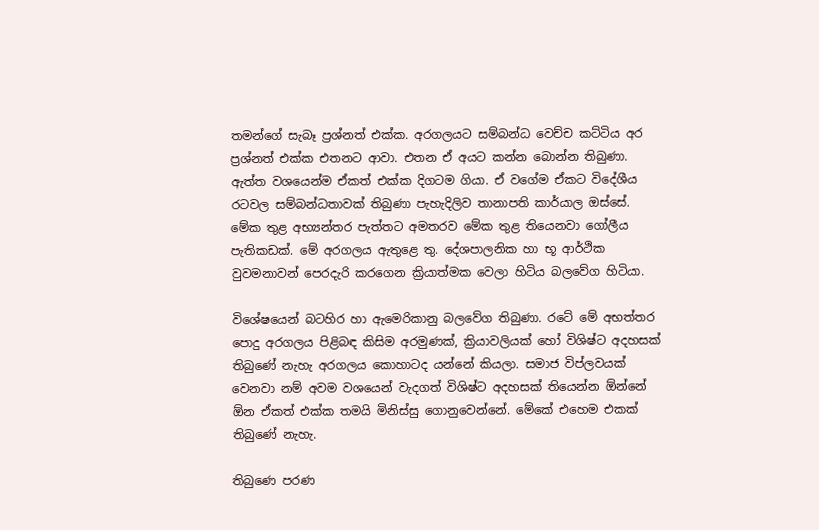තමන්ගේ සැබෑ ප්‍රශ්නත් එක්ක. අරගලයට සම්බන්ධ වෙච්ච කට්ටිය අර ප්‍රශ්නත් එක්ක එතනට ආවා. එතන ඒ අයට කන්න බොන්න තිබුණා. ඇත්ත වශයෙන්ම ඒකත් එක්ක දිගටම ගියා. ඒ වගේම ඒකට විදේශීය රටවල සම්බන්ධතාවක් තිබුණා පැහැදිලිව තානාපති කාර්යාල ඔස්සේ. මේක තුළ අභ්‍යන්තර පැත්තට අමතරව මේක තුළ තියෙනවා ගෝලීය පැතිකඩක්. මේ අරගලය ඇතුළෙ තු. දේශපාලනික හා භූ ආර්ථික වුවමනාවන් පෙරදැරි කරගෙන ක්‍රියාත්මක වෙලා හිටිය බලවේග හිටියා.

විශේෂයෙන් බටහිර හා ඇමෙරිකානු බලවේග තිබුණා. රටේ මේ අභත්තර පොදු අරගලය පිළිබඳ කිසිම අරමුණක්, ක්‍රියාවලියක් හෝ විශිෂ්ට අදහසක් තිබුණේ නැහැ අරගලය කොහාටද යන්නේ කියලා. සමාජ විප්ලවයක් වෙනවා නම් අවම වශයෙන් වැදගත් විශිෂ්ට අදහසක් තියෙන්න ඕන්නේ ඕන ඒකත් එක්ක තමයි මිනිස්සු ගොනුවෙන්නේ. මේකේ එහෙම එකක් තිබුණේ නැහැ.

තිබුණෙ පරණ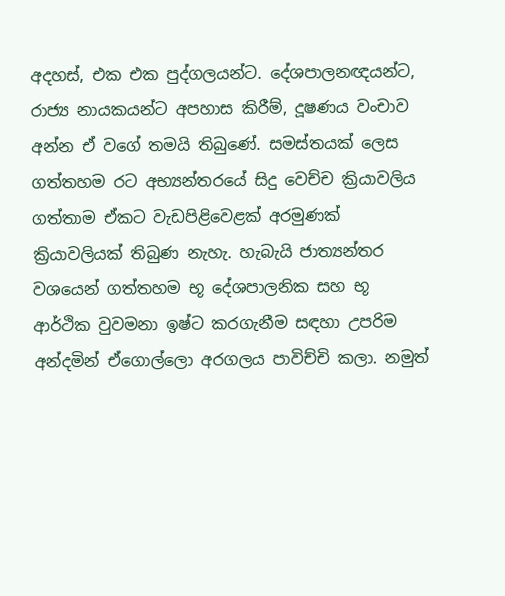අදහස්, එක එක පුද්ගලයන්ට. දේශපාලනඥයන්ට, රාජ්‍ය නායකයන්ට අපහාස කිරීම්, දූෂණය වංචාව අන්න ඒ වගේ තමයි තිබුණේ. සමස්තයක් ලෙස ගත්තහම රට අභ්‍යන්තරයේ සිදු වෙච්ච ක්‍රියාවලිය ගත්තාම ඒකට වැඩපිළිවෙළක් අරමුණක් ක්‍රියාවලියක් තිබුණ නැහැ. හැබැයි ජාත්‍යන්තර වශයෙන් ගත්තහම භූ දේශපාලනික සහ භූ ආර්ථික වුවමනා ඉෂ්ට කරගැනීම සඳහා උපරිම අන්දමින් ඒගොල්ලො අරගලය පාවිච්චි කලා. නමුත්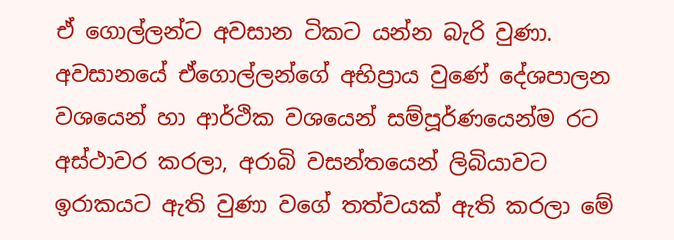ඒ ගොල්ලන්ට අවසාන ටිකට යන්න බැරි වුණා. අවසානයේ ඒගොල්ලන්ගේ අභිප්‍රාය වුණේ දේශපාලන වශයෙන් හා ආර්ථික වශයෙන් සම්පූර්ණයෙන්ම රට අස්ථාවර කරලා, අරාබි වසන්තයෙන් ලිබියාවට ඉරාකයට ඇති වුණා වගේ තත්වයක් ඇති කරලා මේ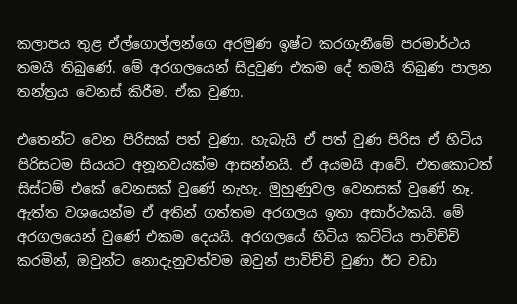කලාපය තුළ ඒල්ගොල්ලන්ගෙ අරමුණ ඉෂ්ට කරගැනීමේ පරමාර්ථය තමයි තිබුණේ. මේ අරගලයෙන් සිදුවුණ එකම දේ තමයි තිබුණ පාලන තන්ත්‍රය වෙනස් කිරීම. ඒක වුණා.

එතෙන්ට වෙන පිරිසක් පත් වුණා. හැබැයි ඒ පත් වුණ පිරිස ඒ හිටිය පිරිසටම සියයට අනූනවයක්ම ආසන්නයි. ඒ අයමයි ආවේ. එතකොටත් සිස්ටම් එකේ වෙනසක් වුණේ නැහැ. මුහුණුවල වෙනසක් වුණේ නෑ. ඇත්ත වශයෙන්ම ඒ අතින් ගත්තම අරගලය ඉතා අසාර්ථකයි. මේ අරගලයෙන් වුණේ එකම දෙයයි. අරගලයේ හිටිය කට්ටිය පාවිච්චි කරමින්, ඔවුන්ට නොදැනුවත්වම ඔවුන් පාවිච්චි වුණා ඊට වඩා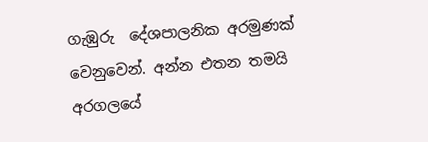ගැඹුරු  දේශපාලනික අරමුණක් වෙනුවෙන්. අන්න එතන තමයි අරගලයේ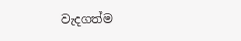වැදගත්ම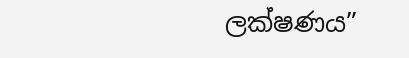ලක්ෂණය”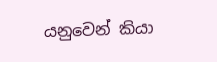යනුවෙන් කියා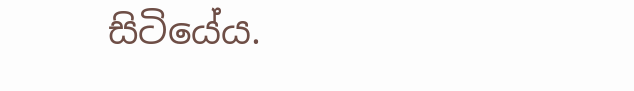සිටියේය.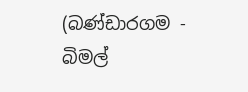(බණ්ඩාරගම - බිමල්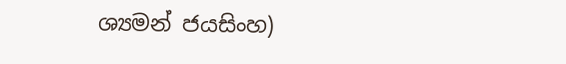ශ්‍යමන් ජයසිංහ)